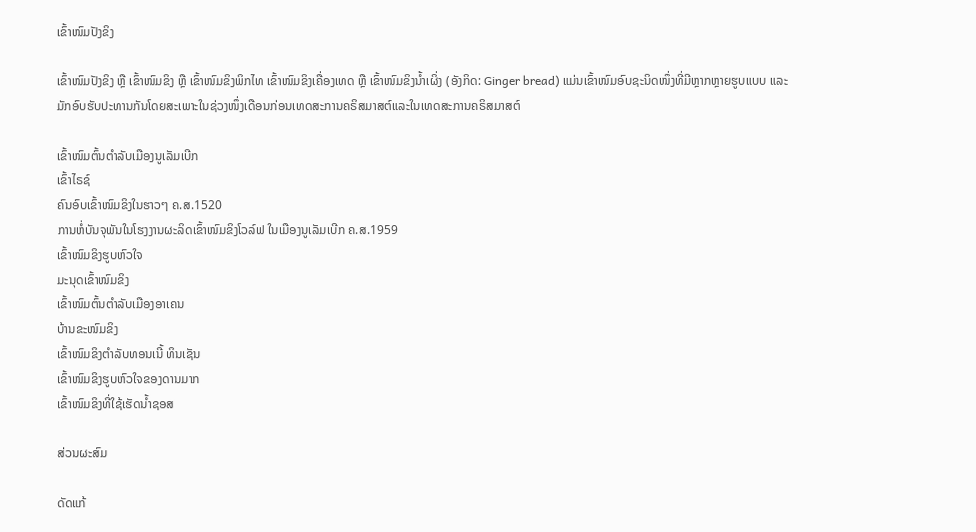ເຂົ້າໜົມປັງຂິງ

ເຂົ້າໜົມປັງຂິງ ຫຼື ເຂົ້າໜົມຂິງ ຫຼື ເຂົ້າໜົມຂິງພິກໄທ ເຂົ້າໜົມຂິງເຄື່ອງເທດ ຫຼື ເຂົ້າໜົມຂິງນ້ຳເຜິ່ງ (ອັງກິດ: Ginger bread) ແມ່ນເຂົ້າໜົມອົບຊະນິດໜຶ່ງທີ່ມີຫຼາກຫຼາຍຮູບແບບ ແລະມັກອົບຮັບປະທານກັນໂດຍສະເພາະໃນຊ່ວງໜຶ່ງເດືອນກ່ອນເທດສະການຄຣິສມາສຕ໌ແລະໃນເທດສະການຄຣິສມາສຕ໌

ເຂົ້າໜົມຕົ້ນຕຳລັບເມືອງນູເລັມເບີກ
ເຂົ້າໄຣຊ໌
ຄົນອົບເຂົ້າໜົມຂິງໃນຮາວໆ ຄ.ສ.1520
ການຫໍ່ບັນຈຸພັນໃນໂຮງງານຜະລິດເຂົ້າໜົມຂິງໂວລ໌ຟ ໃນເມືອງນູເລັມເບີກ ຄ.ສ.1959
ເຂົ້າໜົມຂິງຮູບຫົວໃຈ
ມະນຸດເຂົ້າໜົມຂິງ
ເຂົ້າໜົມຕົ້ນຕຳລັບເມືອງອາເຄນ
ບ້ານຂະໜົມຂິງ
ເຂົ້າໜົມຂິງຕຳລັບທອນເນີ້ ທິນເຊັນ
ເຂົ້າໜົມຂິງຮູບຫົວໃຈຂອງດານມາກ
ເຂົ້າໜົມຂິງທີ່ໃຊ້ເຮັດນ້ຳຊອສ

ສ່ວນຜະສົມ

ດັດແກ້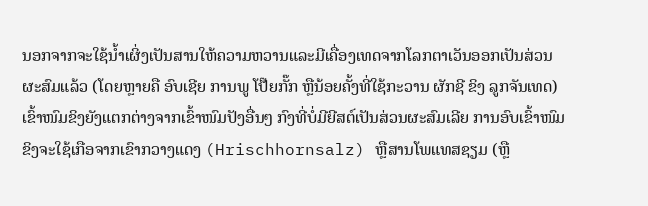ນອກຈາກຈະໃຊ້ນ້ຳເຜິ່ງເປັນສານໃຫ້ຄວາມຫວານແລະມີເຄື່ອງເທດຈາກໂລກຕາເວັນອອກເປັນສ່ວນຜະສົມແລ້ວ (ໂດຍຫຼາຍຄື ອົບເຊີຍ ການພູ ໂປ໊ຍກັ໊ກ ຫຼືນ້ອຍຄັ້ງທີ່ໃຊ້ກະວານ ຜັກຊີ ຂິງ ລູກຈັນເທດ) ເຂົ້າໜົມຂິງຍັງແຕກຕ່າງຈາກເຂົ້າໜົມປັງອື່ນໆ ກົງທີ່ບໍ່ມີຍີສຕ໌ເປັນສ່ວນຜະສົມເລີຍ ການອົບເຂົ້າໜົມຂິງຈະໃຊ້ເກືອຈາກເຂົາກວາງແດງ (Hrischhornsalz) ຫຼືສານໂພແທສຊຽມ (ຫຼື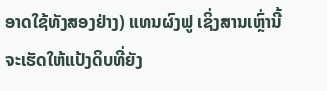ອາດໃຊ້ທັງສອງຢ່າງ) ແທນຜົງຟູ ເຊິ່ງສານເຫຼົ່ານີ້ຈະເຮັດໃຫ້ແປ້ງດິບທີ່ຍັງ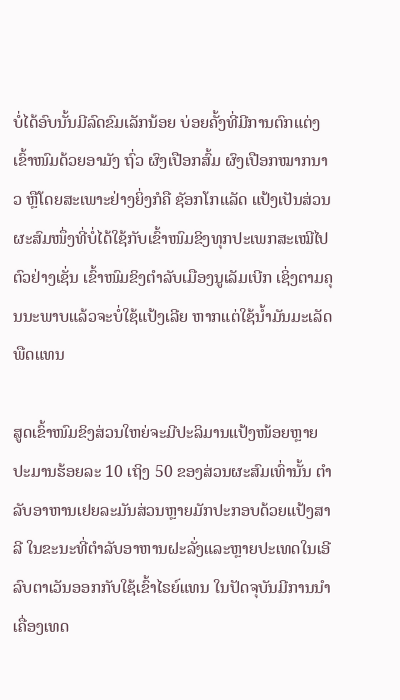ບໍ່ໄດ້ອົບນັ້ນມີລົດຂົມເລັກນ້ອຍ ບ່ອຍຄັ້ງທີ່ມີການຕົກແຕ່ງເຂົ້າໜົມດ້ວຍອາມັງ ຖົ່ວ ຜົງເປືອກສົ້ມ ຜົງເປືອກໝາກນາວ ຫຼືໂດຍສະເພາະຢ່າງຍິ່ງກໍຄື ຊັອກໂກແລັດ ແປ້ງເປັນສ່ວນຜະສົມໜຶ່ງທີ່ບໍ່ໄດ້ໃຊ້ກັບເຂົ້າໜົມຂິງທຸກປະເພກສະເໝີໄປ ຕົວຢ່າງເຊັ່ນ ເຂົ້າໜົມຂິງຕຳລັບເມືອງນູເລັມເບີກ ເຊິ່ງຕາມຄຸນນະພາບແລ້ວຈະບໍ່ໃຊ້ແປ້ງເລີຍ ຫາກແຕ່ໃຊ້ນ້ຳມັນມະເລັດພືດແທນ

ສູດເຂົ້າໜົມຂິງສ່ວນໃຫຍ່ຈະມີປະລິມານແປ້ງໜ້ອຍຫຼາຍປະມານຮ້ອຍລະ 10 ເຖິງ 50 ຂອງສ່ວນຜະສົມເທົ່ານັ້ນ ຕຳລັບອາຫານເຢຍລະມັນສ່ວນຫຼາຍມັກປະກອບດ້ວຍແປ້ງສາລີ ໃນຂະນະທີ່ຕຳລັບອາຫານຝະລັ່ງແລະຫຼາຍປະເທດໃນເອີລົບຕາເວັນອອກກັບໃຊ້ເຂົ້າໄຣຍ໌ແທນ ໃນປັດຈຸບັນມີການນຳເຄື່ອງເທດ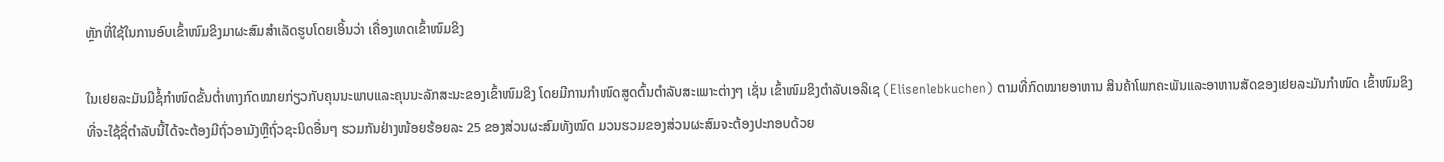ຫຼັກທີ່ໃຊ້ໃນການອົບເຂົ້າໜົມຂິງມາຜະສົມສຳເລັດຮູບໂດຍເອິ້ນວ່າ ເຄື່ອງເທດເຂົ້າໜົມຂິງ

ໃນເຢຍລະມັນມີຊໍ້ກຳໜົດຂັ້ນຕ່ຳທາງກົດໝາຍກ່ຽວກັບຄຸນນະພາບແລະຄຸນນະລັກສະນະຂອງເຂົ້າໜົມຂິງ ໂດຍມີການກຳໜົດສູດຕົ້ນຕຳລັບສະເພາະຕ່າງໆ ເຊັ່ນ ເຂົ້າໜົມຂິງຕຳລັບເອລິເຊ (Elisenlebkuchen) ຕາມທີ່ກົດໝາຍອາຫານ ສິນຄ້າໂພກຄະພັນແລະອາຫານສັດຂອງເຢຍລະມັນກຳໜົດ ເຂົ້າໜົມຂິງທີ່ຈະໃຊ້ຊື່ຕຳລັບນີ້ໄດ້ຈະຕ້ອງມີຖົ່ວອາມັງຫຼືຖົ່ວຊະນິດອື່ນໆ ຮວມກັນຢ່າງໜ້ອຍຮ້ອຍລະ 25 ຂອງສ່ວນຜະສົມທັງໝົດ ມວນຮວມຂອງສ່ວນຜະສົມຈະຕ້ອງປະກອບດ້ວຍ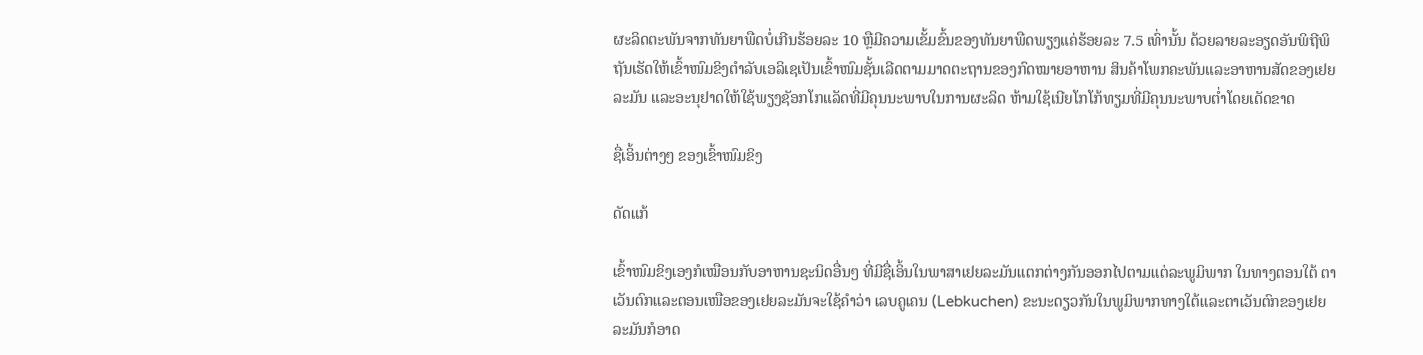ຜະລິດຕະພັນຈາກທັນຍາພືດບໍ່ເກີນຮ້ອຍລະ 10 ຫຼືມີຄວາມເຂັ້ມຂົ້ນຂອງທັນຍາພືດພຽງແຄ່ຮ້ອຍລະ 7.5 ເທົ່ານັ້ນ ດ້ວຍລາຍລະອຽດອັນພິຖີພິຖັນເຮັດໃຫ້ເຂົ້າໜົມຂິງຕຳລັບເອລິເຊເປັນເຂົ້າໜົມຊັ້ນເລີດຕາມມາດຕະຖານຂອງກົດໝາຍອາຫານ ສິນຄ້າໂພກຄະພັນແລະອາຫານສັດຂອງເຢຍລະມັນ ແລະອະນຸຢາດໃຫ້ໃຊ້ພຽງຊັອກໂກແລັດທີ່ມີຄຸນນະພາບໃນການຜະລິດ ຫ້າມໃຊ້ເນີຍໂກໂກ້ທຽມທີ່ມີຄຸນນະພາບຕ່ຳໂດຍເດັດຂາດ

ຊື່ເອິ້ນຕ່າງໆ ຂອງເຂົ້າໜົມຂິງ

ດັດແກ້

ເຂົ້າໜົມຂິງເອງກໍເໝືອນກັບອາຫານຊະນິດອື່ນໆ ທີ່ມີຊື່ເອິ້ນໃນພາສາເຢຍລະມັນແຕກຕ່າງກັນອອກໄປຕາມແຕ່ລະພູມິພາກ ໃນທາງຕອນໃຕ້ ຕາເວັນຕົກແລະຕອນເໜືອຂອງເຢຍລະມັນຈະໃຊ້ຄຳວ່າ ເລບຄູເຄນ (Lebkuchen) ຂະນະດຽວກັນໃນພູມິພາກທາງໃຕ້ແລະຕາເວັນຕົກຂອງເຢຍລະມັນກໍອາດ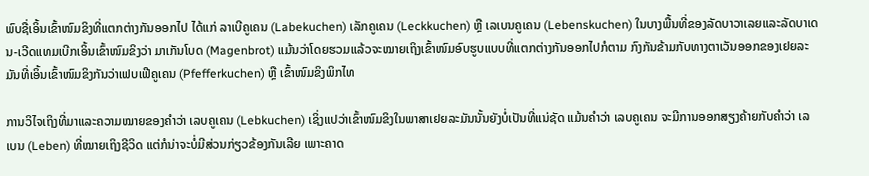ພົບຊື່ເອິ້ນເຂົ້າໜົມຂິງທີ່ແຕກຕ່າງກັນອອກໄປ ໄດ້ແກ່ ລາເບີຄູເຄນ (Labekuchen) ເລັກຄູເຄນ (Leckkuchen) ຫຼື ເລເບນຄູເຄນ (Lebenskuchen) ໃນບາງພື້ນທີ່ຂອງລັດບາວາເລຍແລະລັດບາເດນ-ເວີດແທມເບີກເອິ້ນເຂົ້າໜົມຂິງວ່າ ມາເກັນໂບດ (Magenbrot) ແມ້ນວ່າໂດຍຮວມແລ້ວຈະໝາຍເຖິງເຂົ້າໜົມອົບຮູບແບບທີ່ແຕກຕ່າງກັນອອກໄປກໍຕາມ ກົງກັນຂ້າມກັບທາງຕາເວັນອອກຂອງເຢຍລະມັນທີ່ເອິ້ນເຂົ້າໜົມຂິງກັນວ່າເຟບເຟີຄູເຄນ (Pfefferkuchen) ຫຼື ເຂົ້າໜົມຂິງພິກໄທ

ການວິໄຈເຖິງທີ່ມາແລະຄວາມໝາຍຂອງຄຳວ່າ ເລບຄູເຄນ (Lebkuchen) ເຊິ່ງແປວ່າເຂົ້າໜົມຂິງໃນພາສາເຢຍລະມັນນັ້ນຍັງບໍ່ເປັນທີ່ແນ່ຊັດ ແມ້ນຄຳວ່າ ເລບຄູເຄນ ຈະມີການອອກສຽງຄ້າຍກັບຄຳວ່າ ເລເບນ (Leben) ທີ່ໝາຍເຖິງຊີວິດ ແຕ່ກໍນ່າຈະບໍ່ມີສ່ວນກ່ຽວຂ້ອງກັນເລີຍ ເພາະຄາດ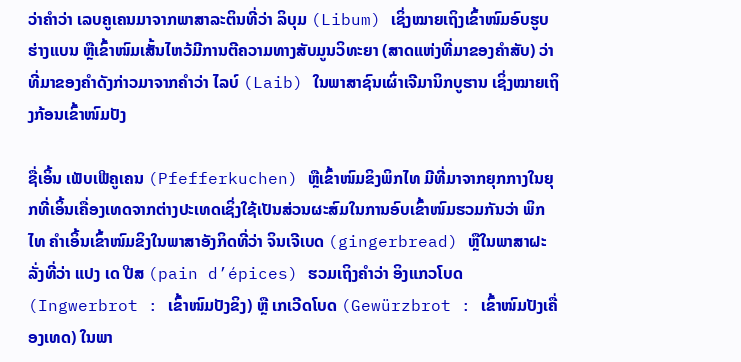ວ່າຄຳວ່າ ເລບຄູເຄນມາຈາກພາສາລະຕິນທີ່ວ່າ ລິບຸມ (Libum) ເຊິ່ງໝາຍເຖິງເຂົ້າໜົມອົບຮູບຮ່າງແບນ ຫຼືເຂົ້າໜົມເສັ້ນໄຫວ້ມີການຕີຄວາມທາງສັບມູນວິທະຍາ (ສາດແຫ່ງທີ່ມາຂອງຄຳສັບ) ວ່າທີ່ມາຂອງຄຳດັງກ່າວມາຈາກຄຳວ່າ ໄລບ໌ (Laib) ໃນພາສາຊົນເຜົ່າເຈີມານິກບູຮານ ເຊິ່ງໝາຍເຖິງກ້ອນເຂົ້າໜົມປັງ

ຊື່ເອິ້ນ ເຟັບເຟີຄູເຄນ (Pfefferkuchen) ຫຼືເຂົ້າໜົມຂິງພິກໄທ ມີທີ່ມາຈາກຍຸກກາງໃນຍຸກທີ່ເອິ້ນເຄື່ອງເທດຈາກຕ່າງປະເທດເຊິ່ງໃຊ້ເປັນສ່ວນຜະສົມໃນການອົບເຂົ້າໜົມຮວມກັນວ່າ ພິກໄທ ຄຳເອິ້ນເຂົ້າໜົມຂິງໃນພາສາອັງກິດທີ່ວ່າ ຈິນເຈີເບດ (gingerbread) ຫຼືໃນພາສາຝະລັ່ງທີ່ວ່າ ແປງ ເດ ປີສ (pain d’épices) ຮວມເຖິງຄຳວ່າ ອິງແກວໂບດ (Ingwerbrot : ເຂົ້າໜົມປັງຂິງ) ຫຼື ເກເວີດໂບດ (Gewürzbrot : ເຂົ້າໜົມປັງເຄື່ອງເທດ) ໃນພາ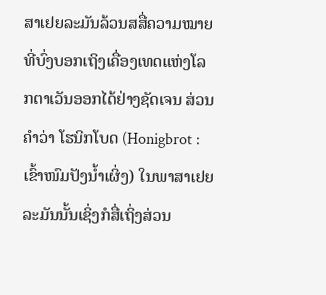ສາເຢຍລະມັນລ້ວນສສື່ຄວາມໝາຍທີ່ບົ່ງບອກເຖິງເຄື່ອງເທດແຫ່ງໂລກຕາເວັນອອກໄດ້ຢ່າງຊັດເຈນ ສ່ວນຄຳວ່າ ໂຮນິກໂບດ (Honigbrot : ເຂົ້າໜົມປັງນ້ຳເຜິ່ງ) ໃນພາສາເຢຍລະມັນນັ້ນເຊິ່ງກໍສື່ເຖິ່ງສ່ວນ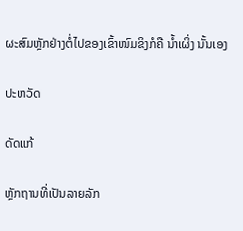ຜະສົມຫຼັກຢ່າງຕໍ່ໄປຂອງເຂົ້າໜົມຂິງກໍຄື ນ້ຳເຜິ່ງ ນັ້ນເອງ

ປະຫວັດ

ດັດແກ້

ຫຼັກຖານທີ່ເປັນລາຍລັກ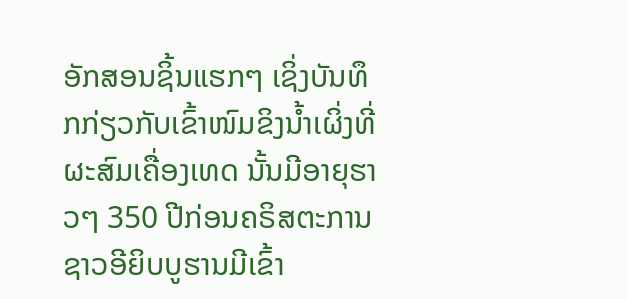ອັກສອນຊິ້ນແຮກໆ ເຊິ່ງບັນທຶກກ່ຽວກັບເຂົ້າໜົມຂິງນ້ຳເຜິ່ງທີ່ຜະສົມເຄື່ອງເທດ ນັ້ນມີອາຍຸຮາວໆ 350 ປີກ່ອນຄຣິສຕະການ ຊາວອີຍິບບູຮານມີເຂົ້າ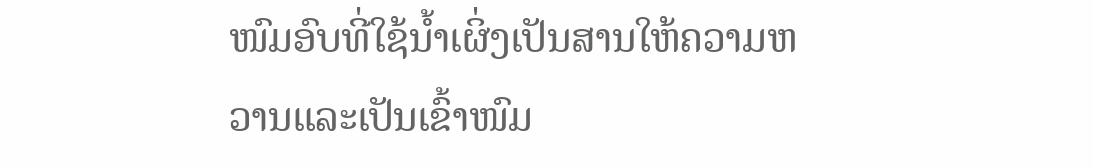ໜົມອົບທີ່ໃຊ້ນ້ຳເຜິ່ງເປັນສານໃຫ້ຄວາມຫວານແລະເປັນເຂົ້າໜົມ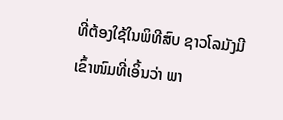ທີ່ຕ້ອງໃຊ້ໃນພິທີສົບ ຊາວໂລມັງມີເຂົ້າໜົມທີ່ເອິ້ນວ່າ ພາ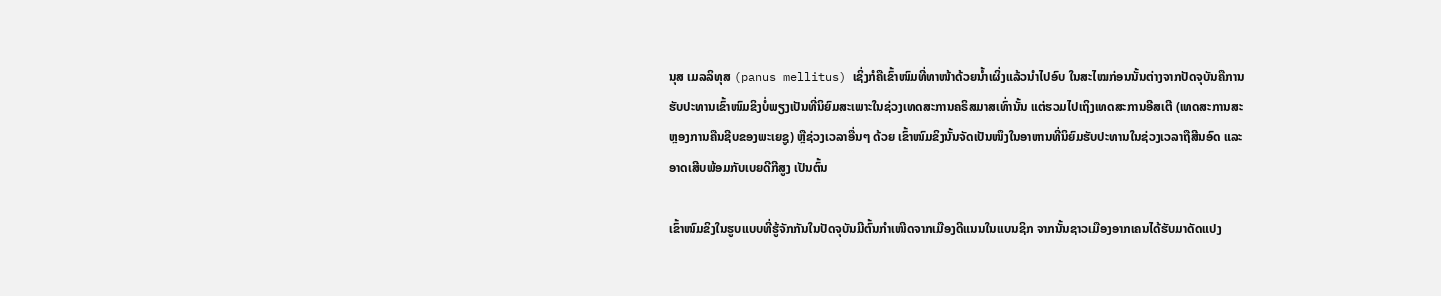ນຸສ ເມລລິທຸສ (panus mellitus) ເຊິ່ງກໍຄືເຂົ້າໜົມທີ່ທາໜ້າດ້ວຍນ້ຳເຜິ່ງແລ້ວນຳໄປອົບ ໃນສະໄໝກ່ອນນັ້ນຕ່າງຈາກປັດຈຸບັນຄືການຮັບປະທານເຂົ້າໜົມຂິງບໍ່ພຽງເປັນທີ່ນິຍົມສະເພາະໃນຊ່ວງເທດສະການຄຣິສມາສເທົ່ານັ້ນ ແຕ່ຮວມໄປເຖິງເທດສະການອີສເຕີ (ເທດສະການສະຫຼອງການຄືນຊີບຂອງພະເຍຊູ) ຫຼືຊ່ວງເວລາອື່ນໆ ດ້ວຍ ເຂົ້າໜົມຂິງນັ້ນຈັດເປັນໜຶງໃນອາຫານທີ່ນິຍົມຮັບປະທານໃນຊ່ວງເວລາຖືສີນອົດ ແລະອາດເສີບພ້ອມກັບເບຍດີກີສູງ ເປັນຕົ້ນ

ເຂົ້າໜົມຂິງໃນຮູບແບບທີ່ຮູ້ຈັກກັນໃນປັດຈຸບັນມີຕົ້ນກຳເໜີດຈາກເມືອງດີແນນໃນແບນຊິກ ຈາກນັ້ນຊາວເມືອງອາກເຄນໄດ້ຮັບມາດັດແປງ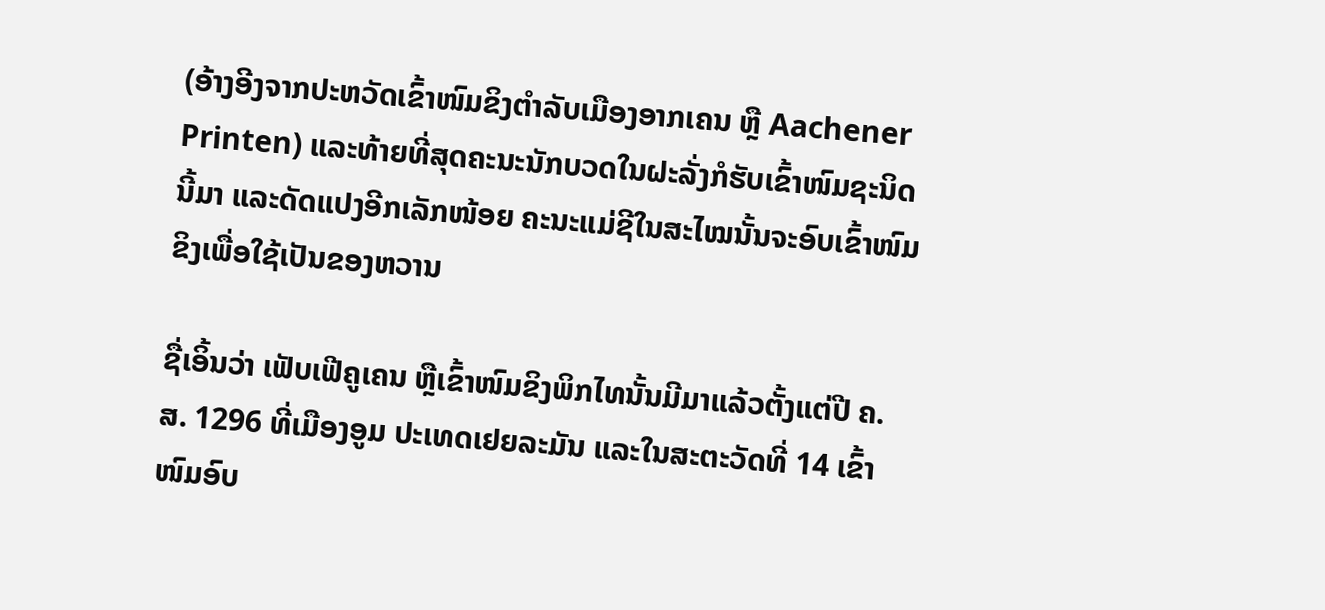(ອ້າງອີງຈາກປະຫວັດເຂົ້າໜົມຂິງຕຳລັບເມືອງອາກເຄນ ຫຼື Aachener Printen) ແລະທ້າຍທີ່ສຸດຄະນະນັກບວດໃນຝະລັ່ງກໍຮັບເຂົ້າໜົມຊະນິດນີ້ມາ ແລະດັດແປງອີກເລັກໜ້ອຍ ຄະນະແມ່ຊີໃນສະໄໝນັ້ນຈະອົບເຂົ້າໜົມຂິງເພື່ອໃຊ້ເປັນຂອງຫວານ

ຊື່ເອິ້ນວ່າ ເຟັບເຟີຄູເຄນ ຫຼືເຂົ້າໜົມຂິງພິກໄທນັ້ນມີມາແລ້ວຕັ້ງແຕ່ປີ ຄ.ສ. 1296 ທີ່ເມືອງອູມ ປະເທດເຢຍລະມັນ ແລະໃນສະຕະວັດທີ່ 14 ເຂົ້າໜົມອົບ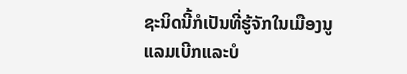ຊະນິດນີ້ກໍເປັນທີ່ຮູ້ຈັກໃນເມືອງນູແລມເບີກແລະບໍ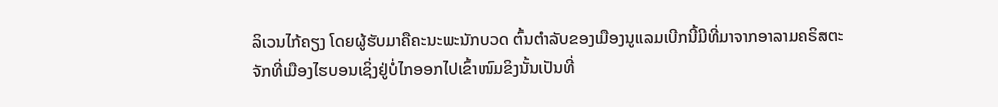ລິເວນໄກ້ຄຽງ ໂດຍຜູ້ຮັບມາຄືຄະນະພະນັກບວດ ຕົ້ນຕຳລັບຂອງເມືອງນູແລມເບີກນີ້ມີທີ່ມາຈາກອາລາມຄຣິສຕະຈັກທີ່ເມືອງໄຮບອນເຊິ່ງຢູ່ບໍ່ໄກອອກໄປເຂົ້າໜົມຂິງນັ້ນເປັນທີ່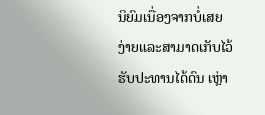ນິຍົມເນື່ອງຈາກບໍ່ເສຍງ່າຍແລະສາມາດເກັບໄວ້ຮັບປະທານໄດ້ດົນ ເຫຼ່າ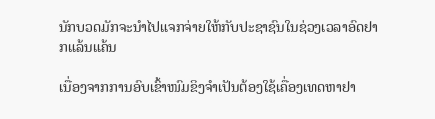ນັກບວດມັກຈະນຳໄປແຈກຈ່າຍໃຫ້ກັບປະຊາຊົນໃນຊ່ວງເວລາອົດຢາກແລ້ນແຄ້ນ

ເນື່ອງຈາກການອົບເຂົ້າໜົມຂິງຈຳເປັນຕ້ອງໃຊ້ເຄື່ອງເທດຫາຢາ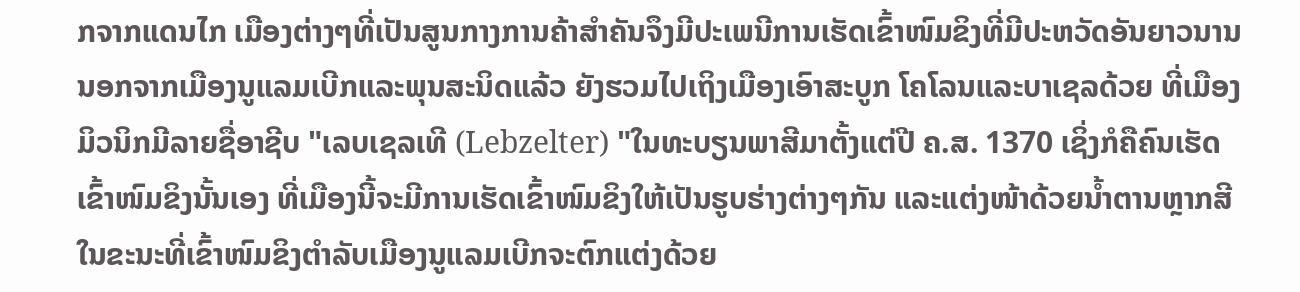ກຈາກແດນໄກ ເມືອງຕ່າງໆທີ່ເປັນສູນກາງການຄ້າສຳຄັນຈຶງມີປະເພນີການເຮັດເຂົ້າໜົມຂິງທີ່ມີປະຫວັດອັນຍາວນານ ນອກຈາກເມືອງນູແລມເບີກແລະພຸນສະນິດແລ້ວ ຍັງຮວມໄປເຖິງເມືອງເອົາສະບູກ ໂຄໂລນແລະບາເຊລດ້ວຍ ທີ່ເມືອງມິວນິກມີລາຍຊື່ອາຊີບ "ເລບເຊລເທີ (Lebzelter) "ໃນທະບຽນພາສີມາຕັ້ງແຕ່ປີ ຄ.ສ. 1370 ເຊິ່ງກໍຄືຄົນເຮັດເຂົ້າໜົມຂິງນັ້ນເອງ ທີ່ເມືອງນີ້ຈະມີການເຮັດເຂົ້າໜົມຂິງໃຫ້ເປັນຮູບຮ່າງຕ່າງໆກັນ ແລະແຕ່ງໜ້າດ້ວຍນ້ຳຕານຫຼາກສີໃນຂະນະທີ່ເຂົ້າໜົມຂິງຕຳລັບເມືອງນູແລມເບີກຈະຕົກແຕ່ງດ້ວຍ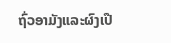ຖົ່ວອາມັງແລະຜົງເປື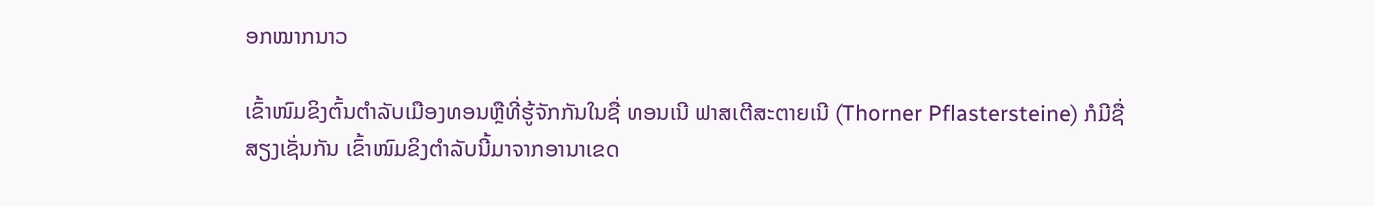ອກໝາກນາວ

ເຂົ້າໜົມຂິງຕົ້ນຕຳລັບເມືອງທອນຫຼືທີ່ຮູ້ຈັກກັນໃນຊື່ ທອນເນີ ຟາສເຕີສະຕາຍເນີ (Thorner Pflastersteine) ກໍມີຊື່ສຽງເຊັ່ນກັນ ເຂົ້າໜົມຂິງຕຳລັບນີ້ມາຈາກອານາເຂດ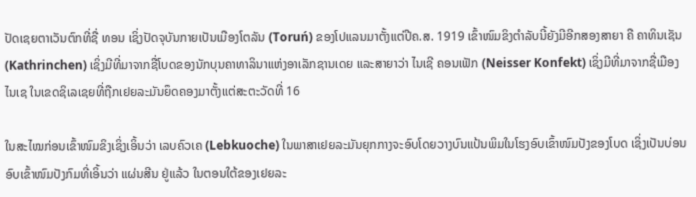ປັດເຊຍຕາເວັນຕົກທີ່ຊື່ ທອນ ເຊິ່ງປັດຈຸບັນກາຍເປັນເມືອງໂຕລັນ (Toruń) ຂອງໂປແລນມາຕັ້ງແຕ່ປີຄ.ສ. 1919 ເຂົ້າໜົມຂິງຕຳລັບນີ້ຍັງມີອີກສອງສາຍາ ຄື ຄາທິນເຊັນ (Kathrinchen) ເຊິ່ງມີທີ່ມາຈາກຊື່ໂບດຂອງນັກບຸນຄາທາລິນາແຫ່ງອາເລັກຊານເດຍ ແລະສາຍາວ່າ ໄນເຊີ ຄອນເຟັກ (Neisser Konfekt) ເຊິ່ງມີທີ່ມາຈາກຊື່ເມືອງໄນເຊ ໃນເຂດຊິເລເຊຍທີ່ຖືກເຢຍລະມັນຍຶດຄອງມາຕັ້ງແຕ່ສະຕະວັດທີ່ 16

ໃນສະໄໝກ່ອນເຂົ້າໜົມຂິງເຊິ່ງເອິ້ນວ່າ ເລບຄົວເຄ (Lebkuoche) ໃນພາສາເຢຍລະມັນຍຸກກາງຈະອົບໂດຍວາງບົນແປ້ນພິມໃນໂຮງອົບເຂົ້າໜົມປັງຂອງໂບດ ເຊິ່ງເປັນບ່ອນອົບເຂົ້າໜົມປັງກົມທີ່ເອິ້ນວ່າ ແຜ່ນສີນ ຢູ່ແລ້ວ ໃນຕອນໃຕ້ຂອງເຢຍລະ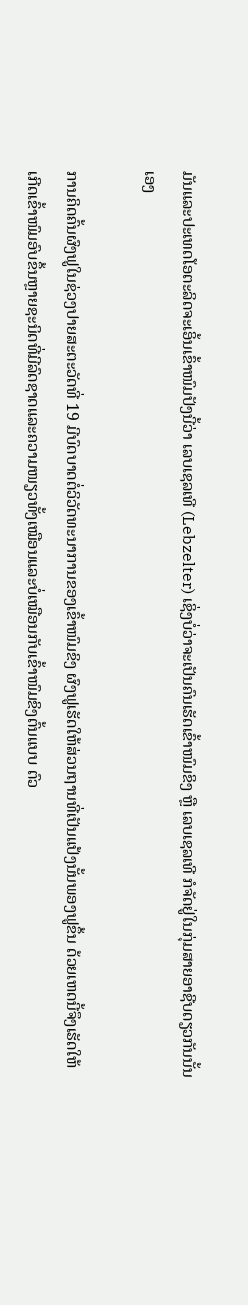ມັນແລະປະເທດໂອຕະລິດຈະເອິ້ນເຂົ້າໜົມປັງນີ້ວ່າ ເລບເຊລເທີ (Lebzelter) ເຊິ່ງບໍ່ວ່າຈະເປັນຄົນເຮັດເຂົ້າໜົມຂິງ ຫຼື ເລບເຊລເທີ ກໍຈັດຢູ່ໃນກຸ່ມສາຍອາຊີບດຽວກັນນັ້ນເອງ

ການຄິດຄົ້ນຜົງຟູໃນຊ່ວງປາຍສະຕະວັດທີ່ 19 ມີບົດບາດຕໍ່ວິວັດທະນາການຂອງເຂົ້າໜົມຂິງ ຜົງຟູເຮັດໃຫ້ສ່ວນຖານທີ່ເປັນແປ້ງນັ້ນພອງຟູຂຶ້ນ ດ້ວຍເຫດນີ້ຈຶງເຮັດໃຫ້ເກີດເຂົ້າໜົມອົບຂຶ້ນຫຼາຍຊະນິດທີ່ມີລົດຊາດແລະຄວາມໜຽວທັ້ງເໝືອນແລະບໍ່ເໝືອນກັບເຂົ້າໜົມຂິງຕົ້ນແບບ ຕົວ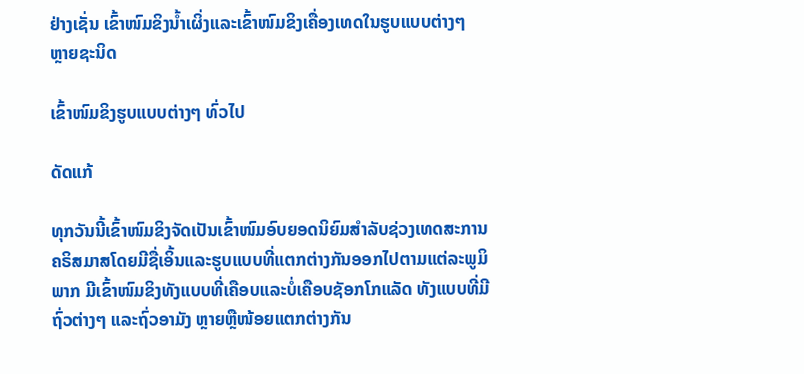ຢ່າງເຊັ່ນ ເຂົ້າໜົມຂິງນ້ຳເຜິ່ງແລະເຂົ້າໜົມຂິງເຄື່ອງເທດໃນຮູບແບບຕ່າງໆ ຫຼາຍຊະນິດ

ເຂົ້າໜົມຂິງຮູບແບບຕ່າງໆ ທົ່ວໄປ

ດັດແກ້

ທຸກວັນນີ້ເຂົ້າໜົມຂິງຈັດເປັນເຂົ້າໜົມອົບຍອດນິຍົມສຳລັບຊ່ວງເທດສະການຄຣິສມາສໂດຍມີຊື່ເອິ້ນແລະຮູບແບບທີ່ແຕກຕ່າງກັນອອກໄປຕາມແຕ່ລະພູມິພາກ ມີເຂົ້າໜົມຂິງທັງແບບທີ່ເຄືອບແລະບໍ່ເຄືອບຊັອກໂກແລັດ ທັງແບບທີ່ມີຖົ່ວຕ່າງໆ ແລະຖົ່ວອາມັງ ຫຼາຍຫຼືໜ້ອຍແຕກຕ່າງກັນ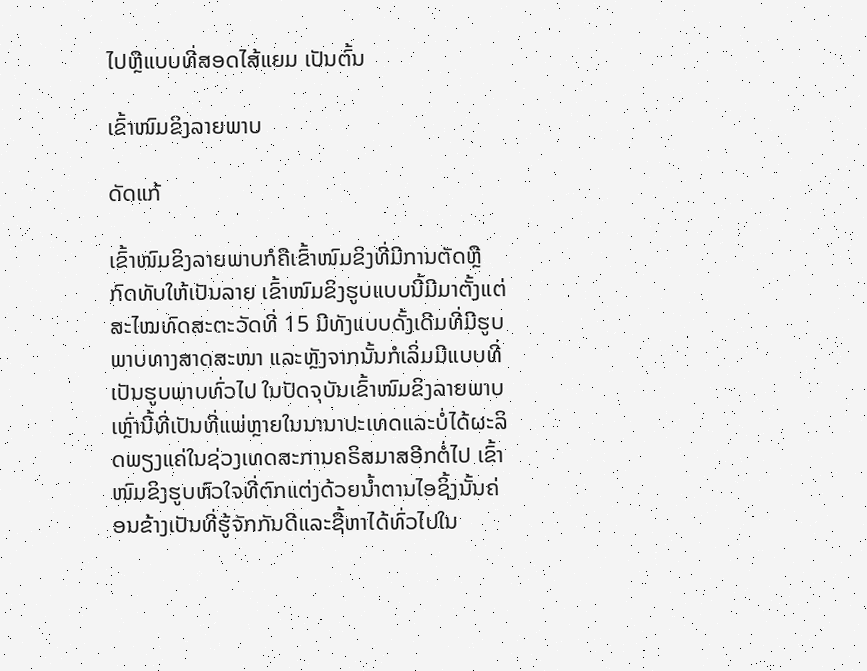ໄປຫຼືແບບທີ່ສອດໄສ້ແຍມ ເປັນຕົ້ນ

ເຂົ້າໜົມຂິງລາຍພາບ

ດັດແກ້

ເຂົ້າໜົມຂິງລາຍພາບກໍຄືເຂົ້າໜົມຂິງທີ່ມີການຕັດຫຼືກົດທັບໃຫ້ເປັນລາຍ ເຂົ້າໜົມຂິງຮູບແບບນີ້ມີມາຕັ້ງແຕ່ສະໄໝທົດສະຕະວັດທີ່ 15 ມີທັງແບບດັ້ງເດີມທີ່ມີຮູບພາບທາງສາດສະໜາ ແລະຫຼັງຈາກນັ້ນກໍເລິ່ມມີແບບທີ່ເປັນຮູບພາບທົ່ວໄປ ໃນປັດຈຸບັນເຂົ້າໜົມຂິງລາຍພາບເຫຼົ່ານີ້ທີ່ເປັນທີ່ແພ່ຫຼາຍໃນນານາປະເທດແລະບໍ່ໄດ້ຜະລິດພຽງແຄ່ໃນຊ່ວງເທດສະການຄຣິສມາສອີກຕໍ່ໄປ ເຂົ້າໜົມຂິງຮູບຫົວໃຈທີ່ຕົກແຕ່ງດ້ວຍນ້ຳຕານໄອຊິ້ງນັ້ນຄ່ອນຂ້າງເປັນທີ່ຮູ້ຈັກກັນດີແລະຊື້ຫາໄດ້ທົ່ວໄປໃນ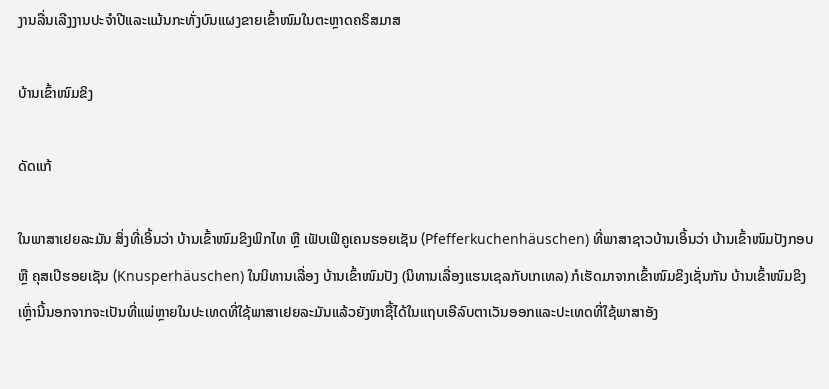ງານລື່ນເລີງງານປະຈຳປີແລະແມ້ນກະທັ່ງບົນແຜງຂາຍເຂົ້າໜົມໃນຕະຫຼາດຄຣິສມາສ

ບ້ານເຂົ້າໜົມຂິງ

ດັດແກ້

ໃນພາສາເຢຍລະມັນ ສິ່ງທີ່ເອິ້ນວ່າ ບ້ານເຂົ້າໜົມຂິງພິກໄທ ຫຼື ເຟັບເຟີຄູເຄນຮອຍເຊັນ (Pfefferkuchenhäuschen) ທີ່ພາສາຊາວບ້ານເອິ້ນວ່າ ບ້ານເຂົ້າໜົມປັງກອບ ຫຼື ຄຸສເປີຮອຍເຊັນ (Knusperhäuschen) ໃນນິທານເລື່ອງ ບ້ານເຂົ້າໜົມປັງ (ນິທານເລື່ອງແຮນເຊລກັບເກເທລ) ກໍເຮັດມາຈາກເຂົ້າໜົມຂິງເຊັ່ນກັນ ບ້ານເຂົ້າໜົມຂິງເຫຼົ່ານີ້ນອກຈາກຈະເປັນທີ່ແພ່ຫຼາຍໃນປະເທດທີ່ໃຊ້ພາສາເຢຍລະມັນແລ້ວຍັງຫາຊື້ໄດ້ໃນແຖບເອີລົບຕາເວັນອອກແລະປະເທດທີ່ໃຊ້ພາສາອັງ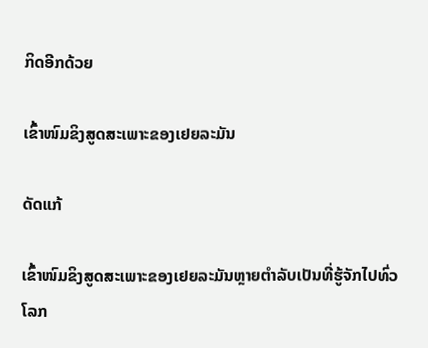ກິດອີກດ້ວຍ

ເຂົ້າໜົມຂິງສູດສະເພາະຂອງເຢຍລະມັນ

ດັດແກ້

ເຂົ້າໜົມຂິງສູດສະເພາະຂອງເຢຍລະມັນຫຼາຍຕຳລັບເປັນທີ່ຮູ້ຈັກໄປທົ່ວໂລກ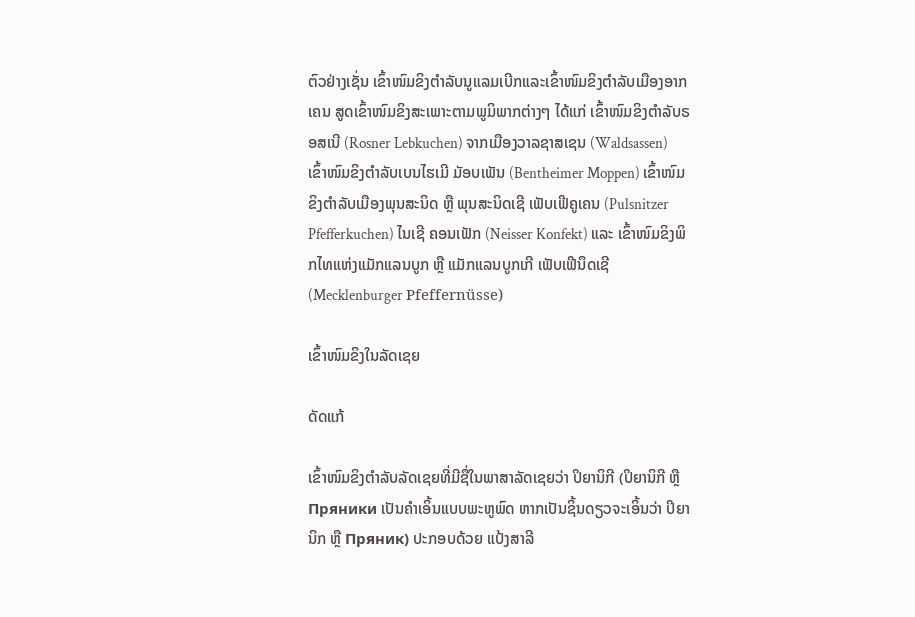ຕົວຢ່າງເຊັ່ນ ເຂົ້າໜົມຂິງຕຳລັບນູແລມເບີກແລະເຂົ້າໜົມຂິງຕຳລັບເມືອງອາກເຄນ ສູດເຂົ້າໜົມຂິງສະເພາະຕາມພູມິພາກຕ່າງໆ ໄດ້ແກ່ ເຂົ້າໜົມຂິງຕຳລັບຣອສເນີ (Rosner Lebkuchen) ຈາກເມືອງວາລຊາສເຊນ (Waldsassen) ເຂົ້າໜົມຂິງຕຳລັບເບນໄຮເມີ ມັອບເພັນ (Bentheimer Moppen) ເຂົ້າໜົມຂິງຕຳລັບເມືອງພຸນສະນິດ ຫຼື ພຸນສະນິດເຊີ ເຟັບເຟີຄູເຄນ (Pulsnitzer Pfefferkuchen) ໄນເຊີ ຄອນເຟັກ (Neisser Konfekt) ແລະ ເຂົ້າໜົມຂິງພິກໄທແຫ່ງແມັກແລນບູກ ຫຼື ແມັກແລນບູກເກີ ເຟັບເຟີນຶດເຊີ (Mecklenburger Pfeffernüsse)

ເຂົ້າໜົມຂິງໃນລັດເຊຍ

ດັດແກ້

ເຂົ້າໜົມຂິງຕຳລັບລັດເຊຍທີ່ມີຊື່ໃນພາສາລັດເຊຍວ່າ ປິຍານິກີ (ປິຍານິກີ ຫຼື Пряники ເປັນຄຳເອິ້ນແບບພະຫູພົດ ຫາກເປັນຊິ້ນດຽວຈະເອິ້ນວ່າ ປິຍານິກ ຫຼື Пряник) ປະກອບດ້ວຍ ແປ້ງສາລີ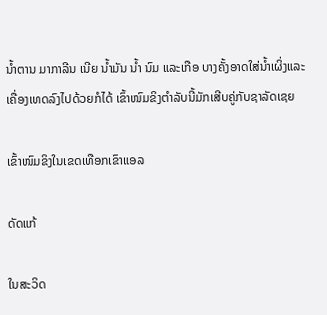ນ້ຳຕານ ມາກາລີນ ເນີຍ ນ້ຳມັນ ນ້ຳ ນົມ ແລະເກືອ ບາງຄັ້ງອາດໃສ່ນ້ຳເຜິ່ງແລະເຄື່ອງເທດລົງໄປດ້ວຍກໍໄດ້ ເຂົ້າໜົມຂິງຕຳລັບນີ້ມັກເສີບຄູ່ກັບຊາລັດເຊຍ

ເຂົ້າໜົມຂິງໃນເຂດເທືອກເຂົາແອລ

ດັດແກ້

ໃນສະວິດ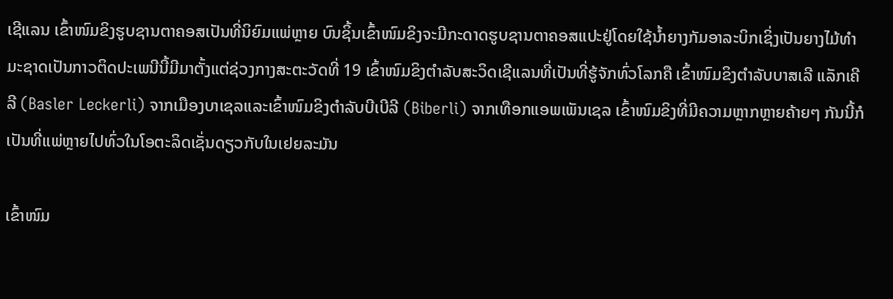ເຊີແລນ ເຂົ້າໜົມຂິງຮູບຊານຕາຄອສເປັນທີ່ນິຍົມແພ່ຫຼາຍ ບົນຊິ້ນເຂົ້າໜົມຂິງຈະມີກະດາດຮູບຊານຕາຄອສແປະຢູ່ໂດຍໃຊ້ນ້ຳຍາງກັມອາລະບິກເຊິ່ງເປັນຍາງໄມ້ທຳມະຊາດເປັນກາວຕິດປະເພນີນີ້ມີມາຕັ້ງແຕ່ຊ່ວງກາງສະຕະວັດທີ່ 19 ເຂົ້າໜົມຂິງຕຳລັບສະວິດເຊີແລນທີ່ເປັນທີ່ຮູ້ຈັກທົ່ວໂລກຄື ເຂົ້າໜົມຂິງຕຳລັບບາສເລີ ແລັກເຄີລີ (Basler Leckerli) ຈາກເມືອງບາເຊລແລະເຂົ້າໜົມຂິງຕຳລັບບີເບີລີ (Biberli) ຈາກເທືອກແອພເພັນເຊລ ເຂົ້າໜົມຂິງທີ່ມີຄວາມຫຼາກຫຼາຍຄ້າຍໆ ກັນນີ້ກໍເປັນທີ່ແພ່ຫຼາຍໄປທົ່ວໃນໂອຕະລິດເຊັ່ນດຽວກັບໃນເຢຍລະມັນ

ເຂົ້າໜົມ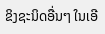ຂິງຊະນິດອື່ນໆ ໃນເອີ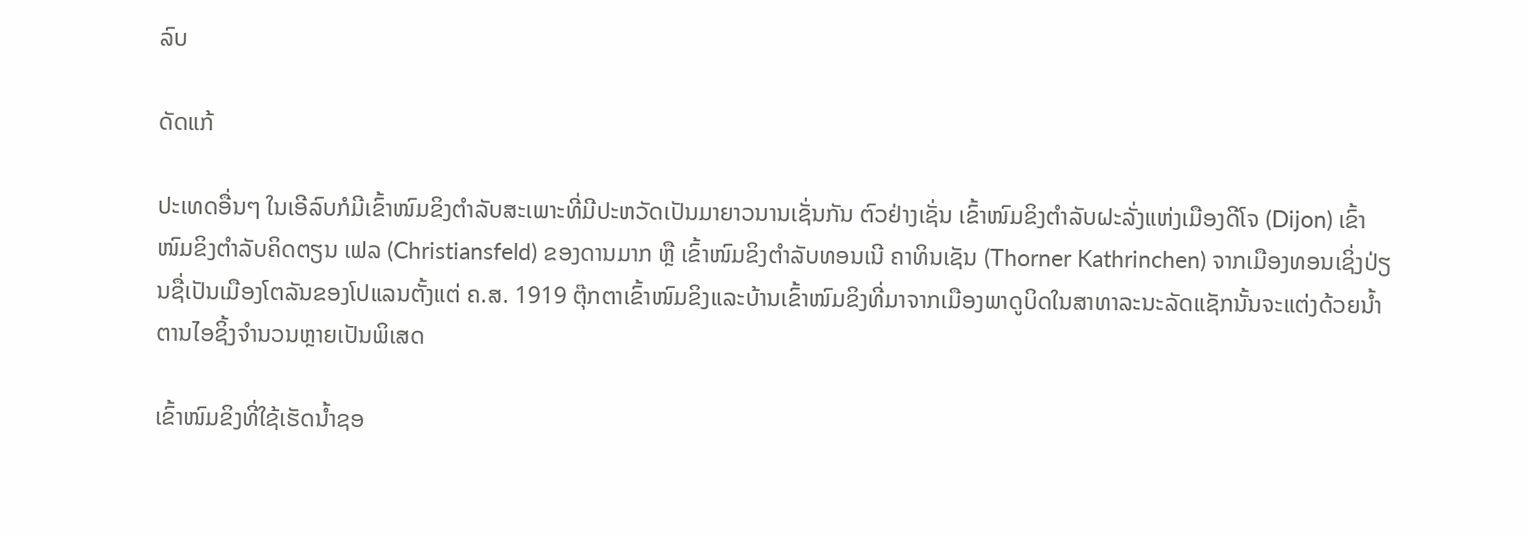ລົບ

ດັດແກ້

ປະເທດອື່ນໆ ໃນເອີລົບກໍມີເຂົ້າໜົມຂິງຕຳລັບສະເພາະທີ່ມີປະຫວັດເປັນມາຍາວນານເຊັ່ນກັນ ຕົວຢ່າງເຊັ່ນ ເຂົ້າໜົມຂິງຕຳລັບຝະລັ່ງແຫ່ງເມືອງດີໂຈ (Dijon) ເຂົ້າໜົມຂິງຕຳລັບຄິດຕຽນ ເຟລ (Christiansfeld) ຂອງດານມາກ ຫຼື ເຂົ້າໜົມຂິງຕຳລັບທອນເນີ ຄາທິນເຊັນ (Thorner Kathrinchen) ຈາກເມືອງທອນເຊິ່ງປ່ຽນຊື່ເປັນເມືອງໂຕລັນຂອງໂປແລນຕັ້ງແຕ່ ຄ.ສ. 1919 ຕຸ໊ກຕາເຂົ້າໜົມຂິງແລະບ້ານເຂົ້າໜົມຂິງທີ່ມາຈາກເມືອງພາດູບິດໃນສາທາລະນະລັດແຊັກນັ້ນຈະແຕ່ງດ້ວຍນ້ຳຕານໄອຊິ້ງຈຳນວນຫຼາຍເປັນພິເສດ

ເຂົ້າໜົມຂິງທີ່ໃຊ້ເຮັດນ້ຳຊອ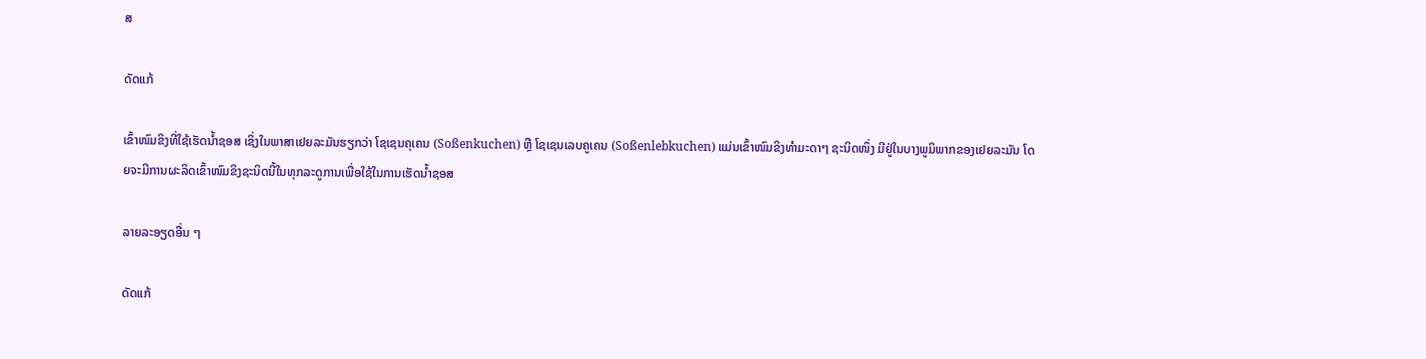ສ

ດັດແກ້

ເຂົ້າໜົມຂິງທີ່ໃຊ້ເຮັດນ້ຳຊອສ ເຊິ່ງໃນພາສາເຢຍລະມັນຮຽກວ່າ ໂຊເຊນຄຸເຄນ (Soßenkuchen) ຫຼື ໂຊເຊນເລບຄູເຄນ (Soßenlebkuchen) ແມ່ນເຂົ້າໜົມຂິງທຳມະດາໆ ຊະນິດໜຶ່ງ ມີຢູ່ໃນບາງພູມິພາກຂອງເຢຍລະມັນ ໂດຍຈະມີການຜະລິດເຂົ້າໜົມຂິງຊະນິດນີ້ໃນທຸກລະດູການເພື່ອໃຊ້ໃນການເຮັດນ້ຳຊອສ

ລາຍລະອຽດອື່ນ ໆ

ດັດແກ້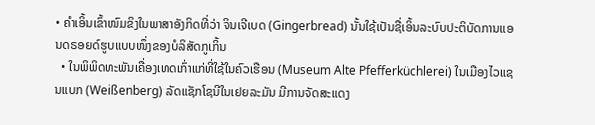• ຄຳເອິ້ນເຂົ້າໜົມຂິງໃນພາສາອັງກິດທີ່ວ່າ ຈິນເຈີເບດ (Gingerbread) ນັ້ນໃຊ້ເປັນຊື່ເອິ້ນລະບົບປະຕິບັດການແອນດຣອຍດ໌ຮູບແບບໜຶ່ງຂອງບໍລິສັດກູເກິ້ນ
  • ໃນພິພິດທະພັນເຄື່ອງເທດເກົ່າແກ່ທີ່ໃຊ້ໃນຄົວເຮືອນ (Museum Alte Pfefferküchlerei) ໃນເມືອງໄວແຊນແບກ (Weißenberg) ລັດແຊັກໂຊນີໃນເຢຍລະມັນ ມີການຈັດສະແດງ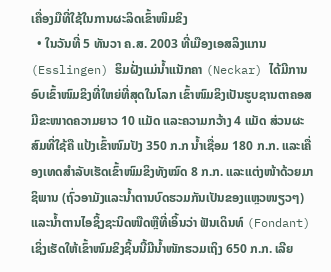ເຄື່ອງມືທີ່ໃຊ້ໃນການຜະລິດເຂົ້າໜິມຂິງ
  • ໃນວັນທີ່ 5 ທັນວາ ຄ.ສ. 2003 ທີ່ເມືອງເອສລິງແກນ (Esslingen) ຮິມຝັ່ງແມ່ນ້ຳແນັກຄາ (Neckar) ໄດ້ມີການອົບເຂົ້າໜົມຂິງທີ່ໃຫຍ່ທີ່ສຸດໃນໂລກ ເຂົ້າໜົມຂິງເປັນຮູບຊານຕາຄອສມີຂະໜາດຄວາມຍາວ 10 ແມັດ ແລະຄວາມກວ້າງ 4 ແມັດ ສ່ວນຜະສົມທີ່ໃຊ້ຄື ແປ້ງເຂົ້າໜົມປັງ 350 ກ.ກ ນ້ຳເຊື່ອມ 180 ກ.ກ. ແລະເຄື່ອງເທດສຳລັບເຮັດເຂົ້າໜົມຂິງທັງໝົດ 8 ກ.ກ. ແລະແຕ່ງໜ້າດ້ວຍມາຊິພານ (ຖົ່ວອາມັງແລະນ້ຳຕານບົດຮວມກັນເປັນຂອງແຫຼວໜຽວໆ) ແລະນ້ຳຕານໄອຊິ້ງຊະນິດໜືດຫຼືທີ່ເອິ້ນວ່າ ຟັນເດິນທ໌ (Fondant) ເຊິ່ງເຮັດໃຫ້ເຂົ້າໜົມຂິງຊິ້ນນີ້ມີນ້ຳໜັກຮວມເຖິງ 650 ກ.ກ. ເລີຍ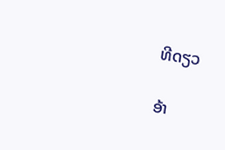ທີດຽວ

ອ້າ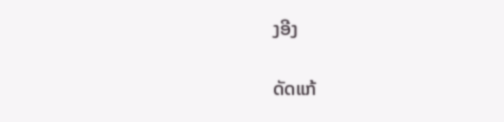ງອີງ

ດັດແກ້